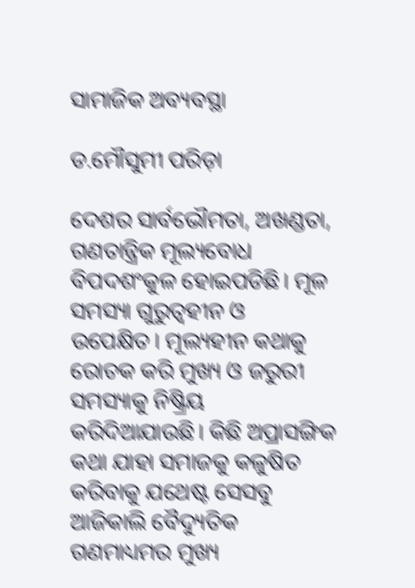ସାମାଜିକ ଅବ୍ୟବସ୍ଥା

ଡ.ମୌସୁମୀ ପରିଡ଼ା

ଦେଶର ସାର୍ବଭୌମତା, ଅଖଣ୍ଡତା, ଗଣତାନ୍ତ୍ରିକ ମୂଲ୍ୟବୋଧ ବିପଦଶଂକୁଳ ହୋଇପଡିଛି। ମୂଳ ସମସ୍ୟା ଗୁରୁତ୍ୱହୀନ ଓ ଉପେକ୍ଷିତ। ମୂଲ୍ୟହୀନ କଥାକୁ ରୋଚକ କରି ମୁଖ୍ୟ ଓ ଜରୁରୀ ସମସ୍ୟାକୁ ନିଷ୍କ୍ରିୟ କରିଦିଆଯାଉଛି। କିଛି ଅପ୍ରାସଙ୍ଗିକ କଥା ଯାହା ସମାଜକୁ କଳୁଷିତ କରିବାକୁ ଯଥେଷ୍ଟ ସେସବୁ ଆଜିକାଲି ବୈଦ୍ୟୁତିକ ଗଣମାଧ୍ୟମର ମୁଖ୍ୟ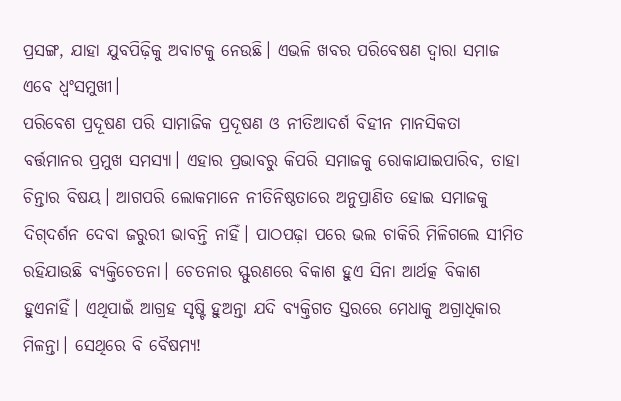ପ୍ରସଙ୍ଗ, ଯାହା ଯୁବପିଢ଼ିକୁ ଅବାଟକୁ ନେଉଛି। ଏଭଳି ଖବର ପରିବେଷଣ ଦ୍ୱାରା ସମାଜ ଏବେ ଧ୍ୱଂସମୁଖୀ।
ପରିବେଶ ପ୍ରଦୂଷଣ ପରି ସାମାଜିକ ପ୍ରଦୂଷଣ ଓ ନୀତିଆଦର୍ଶ ବିହୀନ ମାନସିକତା ବର୍ତ୍ତମାନର ପ୍ରମୁଖ ସମସ୍ୟା। ଏହାର ପ୍ରଭାବରୁ କିପରି ସମାଜକୁ ରୋକାଯାଇପାରିବ, ତାହା ଚିନ୍ତାର ବିଷୟ। ଆଗପରି ଲୋକମାନେ ନୀତିନିଷ୍ଠତାରେ ଅନୁପ୍ରାଣିତ ହୋଇ ସମାଜକୁ ଦିଗ୍‌ଦର୍ଶନ ଦେବା ଜରୁରୀ ଭାବନ୍ତି ନାହିଁ। ପାଠପଢ଼ା ପରେ ଭଲ ଚାକିରି ମିଳିଗଲେ ସୀମିତ ରହିଯାଉଛି ବ୍ୟକ୍ତିଚେତନା। ଚେତନାର ସ୍ଫୁରଣରେ ବିକାଶ ହୁଏ ସିନା ଆର୍ଥତ୍କ ବିକାଶ ହୁଏନାହିଁ। ଏଥିପାଇଁ ଆଗ୍ରହ ସୃଷ୍ଟି ହୁଅନ୍ତା ଯଦି ବ୍ୟକ୍ତିଗତ ସ୍ତରରେ ମେଧାକୁ ଅଗ୍ରାଧିକାର ମିଳନ୍ତା। ସେଥିରେ ବି ବୈଷମ୍ୟ!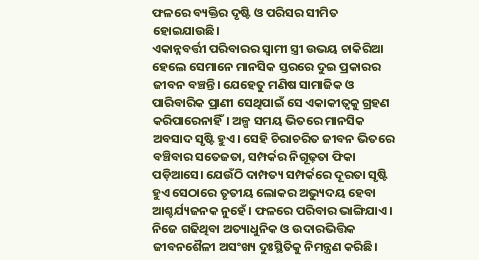ଫଳରେ ବ୍ୟକ୍ତିର ଦୃଷ୍ଟି ଓ ପରିସର ସୀମିତ ହୋଇଯାଉଛି।
ଏକାନ୍ନବର୍ତ୍ତୀ ପରିବାରର ସ୍ବାମୀ ସ୍ତ୍ରୀ ଉଭୟ ଚାକିରିଆ ହେଲେ ସେମାନେ ମାନସିକ ସ୍ତରରେ ଦୁଇ ପ୍ରକାରର ଜୀବନ ବଞ୍ଚନ୍ତି। ଯେହେତୁ ମଣିଷ ସାମାଜିକ ଓ ପାରିବାରିକ ପ୍ରାଣୀ ସେଥିପାଇଁ ସେ ଏକାକୀତ୍ୱକୁ ଗ୍ରହଣ କରିପାରେନାହିଁ। ଅଳ୍ପ ସମୟ ଭିତରେ ମାନସିକ ଅବସାଦ ସୃଷ୍ଟି ହୁଏ। ସେହି ଚିରାଚରିତ ଜୀବନ ଭିତରେ ବଞ୍ଚିବାର ସତେଜତା, ସମ୍ପର୍କର ନିଗୂଢ଼ତା ଫିକା ପଡ଼ିଆସେ। ଯେଉଁଠି ଦାମ୍ପତ୍ୟ ସମ୍ପର୍କରେ ଦୂରତା ସୃଷ୍ଟି ହୁଏ ସେଠାରେ ତୃତୀୟ ଲୋକର ଅଭ୍ୟୁଦୟ ହେବା ଆଶ୍ଚର୍ଯ୍ୟଜନକ ନୁହେଁ। ଫଳରେ ପରିବାର ଭାଙ୍ଗିଯାଏ।
ନିଜେ ଗଢିଥିବା ଅତ୍ୟାଧୁନିକ ଓ ଉଦାରଭିତ୍ତିକ ଜୀବନଶୈଳୀ ଅସଂଖ୍ୟ ଦୁଃସ୍ଥିତିକୁ ନିମନ୍ତ୍ରଣ କରିଛି।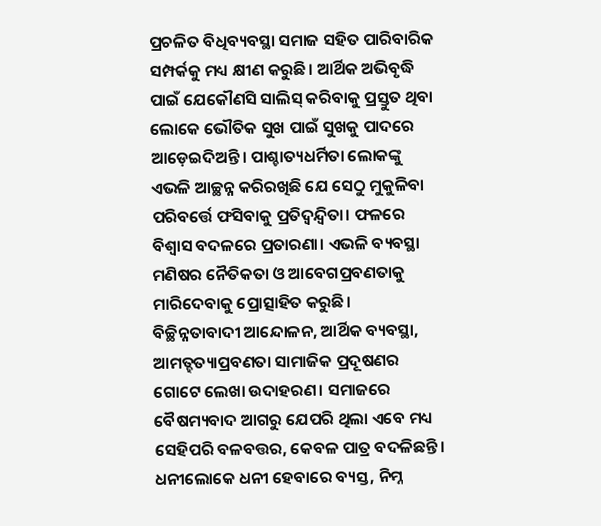ପ୍ରଚଳିତ ବିଧିବ୍ୟବସ୍ଥା ସମାଜ ସହିତ ପାରିବାରିକ ସମ୍ପର୍କକୁ ମଧ୍ୟ କ୍ଷୀଣ କରୁଛି। ଆର୍ଥିକ ଅଭିବୃଦ୍ଧି ପାଇଁ ଯେକୌଣସି ସାଲିସ୍‌ କରିବାକୁ ପ୍ରସ୍ତୁତ ଥିବା ଲୋକେ ଭୌତିକ ସୁଖ ପାଇଁ ସୁଖକୁ ପାଦରେ ଆଡ଼େଇଦିଅନ୍ତି। ପାଶ୍ଚାତ୍ୟଧର୍ମିତା ଲୋକଙ୍କୁ ଏଭଳି ଆଚ୍ଛନ୍ନ କରିରଖିଛି ଯେ ସେଠୁ ମୁକୁଳିବା ପରିବର୍ତ୍ତେ ଫସିବାକୁ ପ୍ରତିଦ୍ୱନ୍ଦ୍ୱିତା। ଫଳରେ ବିଶ୍ୱାସ ବଦଳରେ ପ୍ରତାରଣା। ଏଭଳି ବ୍ୟବସ୍ଥା ମଣିଷର ନୈତିକତା ଓ ଆବେଗପ୍ରବଣତାକୁ ମାରିଦେବାକୁ ପ୍ରୋତ୍ସାହିତ କରୁଛି।
ବିଚ୍ଛିନ୍ନତାବାଦୀ ଆନ୍ଦୋଳନ, ଆର୍ଥିକ ବ୍ୟବସ୍ଥା, ଆମତ୍ହତ୍ୟାପ୍ରବଣତା ସାମାଜିକ ପ୍ରଦୂଷଣର ଗୋଟେ ଲେଖା ଉଦାହରଣ। ସମାଜରେ ବୈଷମ୍ୟବାଦ ଆଗରୁ ଯେପରି ଥିଲା ଏବେ ମଧ୍ୟ ସେହିପରି ବଳବତ୍ତର, କେବଳ ପାତ୍ର ବଦଳିଛନ୍ତି। ଧନୀଲୋକେ ଧନୀ ହେବାରେ ବ୍ୟସ୍ତ, ନିମ୍ନ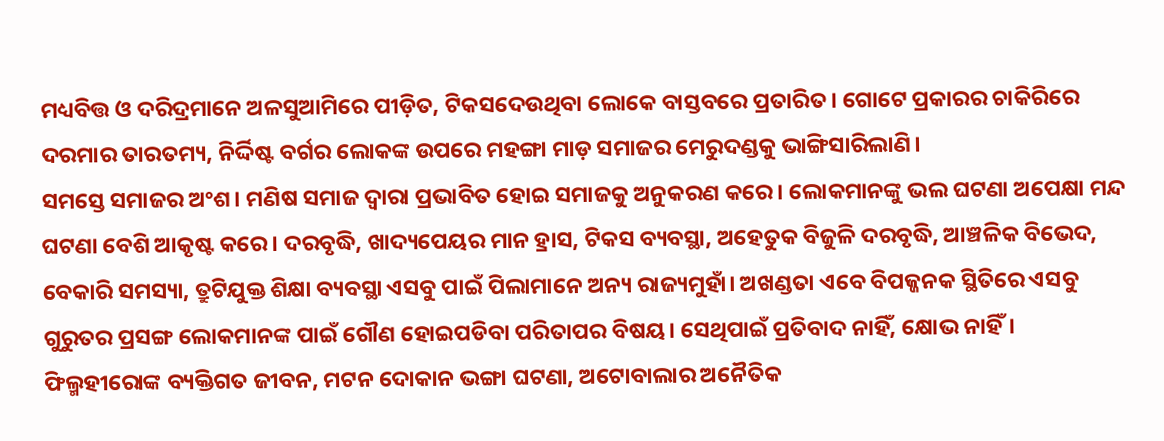ମଧ୍ୟବିତ୍ତ ଓ ଦରିଦ୍ରମାନେ ଅଳସୁଆମିରେ ପୀଡ଼ିତ, ଟିକସଦେଉଥିବା ଲୋକେ ବାସ୍ତବରେ ପ୍ରତାରିତ। ଗୋଟେ ପ୍ରକାରର ଚାକିରିରେ ଦରମାର ତାରତମ୍ୟ, ନିର୍ଦ୍ଦିଷ୍ଟ ବର୍ଗର ଲୋକଙ୍କ ଉପରେ ମହଙ୍ଗା ମାଡ଼ ସମାଜର ମେରୁଦଣ୍ଡକୁ ଭାଙ୍ଗିସାରିଲାଣି।
ସମସ୍ତେ ସମାଜର ଅଂଶ। ମଣିଷ ସମାଜ ଦ୍ୱାରା ପ୍ରଭାବିତ ହୋଇ ସମାଜକୁ ଅନୁକରଣ କରେ। ଲୋକମାନଙ୍କୁ ଭଲ ଘଟଣା ଅପେକ୍ଷା ମନ୍ଦ ଘଟଣା ବେଶି ଆକୃଷ୍ଟ କରେ। ଦରବୃଦ୍ଧି, ଖାଦ୍ୟପେୟର ମାନ ହ୍ରାସ, ଟିକସ ବ୍ୟବସ୍ଥା, ଅହେତୁକ ବିଜୁଳି ଦରବୃଦ୍ଧି, ଆଞ୍ଚଳିକ ବିଭେଦ, ବେକାରି ସମସ୍ୟା, ତ୍ରୁଟିଯୁକ୍ତ ଶିକ୍ଷା ବ୍ୟବସ୍ଥା ଏସବୁ ପାଇଁ ପିଲାମାନେ ଅନ୍ୟ ରାଜ୍ୟମୁହାଁ। ଅଖଣ୍ଡତା ଏବେ ବିପଜ୍ଜନକ ସ୍ଥିତିରେ ଏସବୁ ଗୁରୁତର ପ୍ରସଙ୍ଗ ଲୋକମାନଙ୍କ ପାଇଁ ଗୌଣ ହୋଇପଡିବା ପରିତାପର ବିଷୟ। ସେଥିପାଇଁ ପ୍ରତିବାଦ ନାହିଁ, କ୍ଷୋଭ ନାହିଁ।
ଫିଲ୍ମହୀରୋଙ୍କ ବ୍ୟକ୍ତିଗତ ଜୀବନ, ମଟନ ଦୋକାନ ଭଙ୍ଗା ଘଟଣା, ଅଟୋବାଲାର ଅନୈତିକ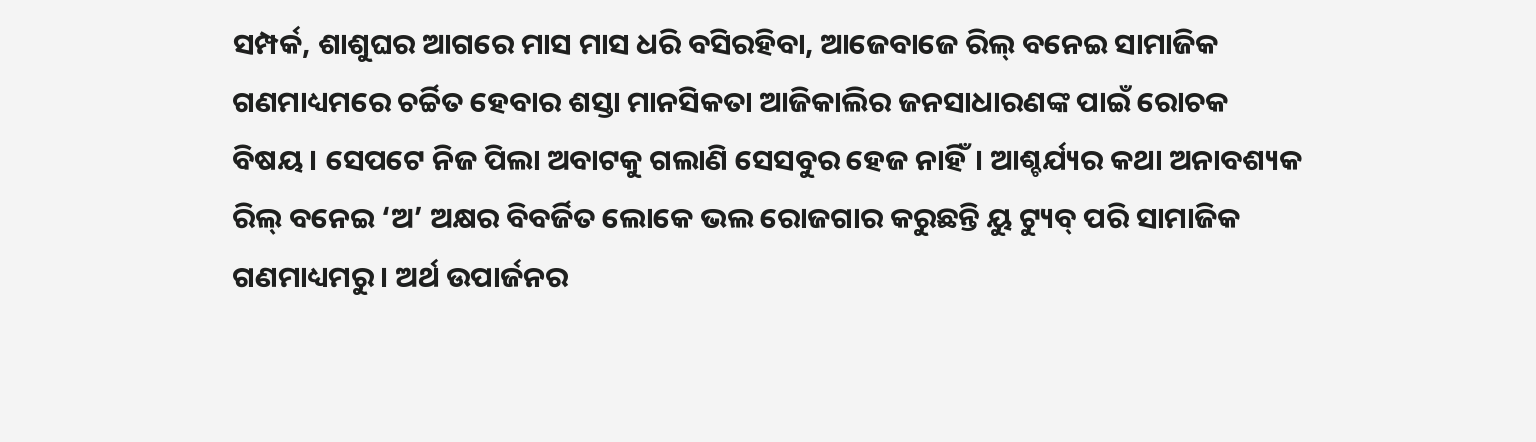ସମ୍ପର୍କ, ଶାଶୁଘର ଆଗରେ ମାସ ମାସ ଧରି ବସିରହିବା, ଆଜେବାଜେ ରିଲ୍‌ ବନେଇ ସାମାଜିକ ଗଣମାଧ୍ୟମରେ ଚର୍ଚ୍ଚିତ ହେବାର ଶସ୍ତା ମାନସିକତା ଆଜିକାଲିର ଜନସାଧାରଣଙ୍କ ପାଇଁ ରୋଚକ ବିଷୟ। ସେପଟେ ନିଜ ପିଲା ଅବାଟକୁ ଗଲାଣି ସେସବୁର ହେଜ ନାହିଁ। ଆଶ୍ଚର୍ଯ୍ୟର କଥା ଅନାବଶ୍ୟକ ରିଲ୍‌ ବନେଇ ‘ଅ’ ଅକ୍ଷର ବିବର୍ଜିତ ଲୋକେ ଭଲ ରୋଜଗାର କରୁଛନ୍ତି ୟୁ ଟ୍ୟୁବ୍‌ ପରି ସାମାଜିକ ଗଣମାଧ୍ୟମରୁ। ଅର୍ଥ ଉପାର୍ଜନର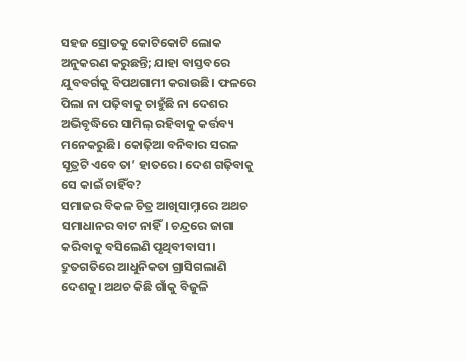ସହଜ ସ୍ରୋତକୁ କୋଟିକୋଟି ଲୋକ ଅନୁକରଣ କରୁଛନ୍ତି; ଯାହା ବାସ୍ତବରେ ଯୁବବର୍ଗକୁ ବିପଥଗାମୀ କରାଉଛି। ଫଳରେ ପିଲା ନା ପଢ଼ିବାକୁ ଚାହୁଁଛି ନା ଦେଶର ଅଭିବୃଦ୍ଧିରେ ସାମିଲ୍‌ ରହିବାକୁ କର୍ତ୍ତବ୍ୟ ମନେକରୁଛି। କୋଢ଼ିଆ ବନିବାର ସରଳ ସୂତ୍ରଟି ଏବେ ତା’ ହାତରେ। ଦେଶ ଗଢ଼ିବାକୁ ସେ କାଇଁ ଚାହିଁବ?
ସମାଜର ବିକଳ ଚିତ୍ର ଆଖିସାମ୍ନାରେ ଅଥଚ ସମାଧାନର ବାଟ ନାହିଁ। ଚନ୍ଦ୍ରରେ ଜାଗା କରିବାକୁ ବସିଲେଣି ପୃଥିବୀବାସୀ। ଦ୍ରୁତଗତିରେ ଆଧୁନିକତା ଗ୍ରାସିଗଲାଣି ଦେଶକୁ। ଅଥଚ କିଛି ଗାଁକୁ ବିଜୁଳି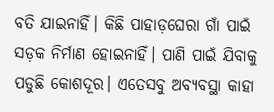ବତି ଯାଇନାହିଁ। କିଛି ପାହାଡ଼ଘେରା ଗାଁ ପାଇଁ ସଡ଼କ ନିର୍ମାଣ ହୋଇନାହିଁ। ପାଣି ପାଇଁ ଯିବାକୁ ପଡୁଛି କୋଶଦୂର। ଏତେସବୁ ଅବ୍ୟବସ୍ଥା କାହା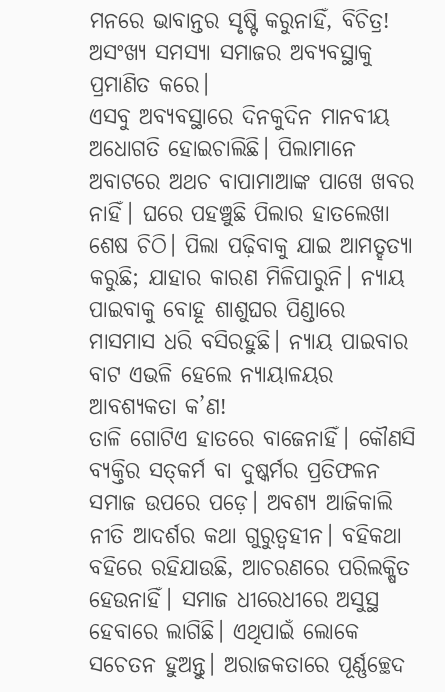ମନରେ ଭାବାନ୍ତର ସୃଷ୍ଟି କରୁନାହିଁ, ବିଚିତ୍ର! ଅସଂଖ୍ୟ ସମସ୍ୟା ସମାଜର ଅବ୍ୟବସ୍ଥାକୁ ପ୍ରମାଣିତ କରେ।
ଏସବୁ ଅବ୍ୟବସ୍ଥାରେ ଦିନକୁଦିନ ମାନବୀୟ ଅଧୋଗତି ହୋଇଚାଲିଛି। ପିଲାମାନେ ଅବାଟରେ ଅଥଚ ବାପାମାଆଙ୍କ ପାଖେ ଖବର ନାହିଁ। ଘରେ ପହଞ୍ଚୁଛି ପିଲାର ହାତଲେଖା ଶେଷ ଚିଠି। ପିଲା ପଢ଼ିବାକୁ ଯାଇ ଆମତ୍ହତ୍ୟା କରୁଛି; ଯାହାର କାରଣ ମିଳିପାରୁନି। ନ୍ୟାୟ ପାଇବାକୁ ବୋହୂ ଶାଶୁଘର ପିଣ୍ଡାରେ ମାସମାସ ଧରି ବସିରହୁଛି। ନ୍ୟାୟ ପାଇବାର ବାଟ ଏଭଳି ହେଲେ ନ୍ୟାୟାଳୟର ଆବଶ୍ୟକତା କ’ଣ!
ତାଳି ଗୋଟିଏ ହାତରେ ବାଜେନାହିଁ। କୌଣସି ବ୍ୟକ୍ତିର ସତ୍‌କର୍ମ ବା ଦୁଷ୍କର୍ମର ପ୍ରତିଫଳନ ସମାଜ ଉପରେ ପଡ଼େ। ଅବଶ୍ୟ ଆଜିକାଲି ନୀତି ଆଦର୍ଶର କଥା ଗୁରୁତ୍ୱହୀନ। ବହିକଥା ବହିରେ ରହିଯାଉଛି, ଆଚରଣରେ ପରିଲକ୍ଷିତ ହେଉନାହିଁ। ସମାଜ ଧୀରେଧୀରେ ଅସୁସ୍ଥ ହେବାରେ ଲାଗିଛି। ଏଥିପାଇଁ ଲୋକେ ସଚେତନ ହୁଅନ୍ତୁ। ଅରାଜକତାରେ ପୂର୍ଣ୍ଣଚ୍ଛେଦ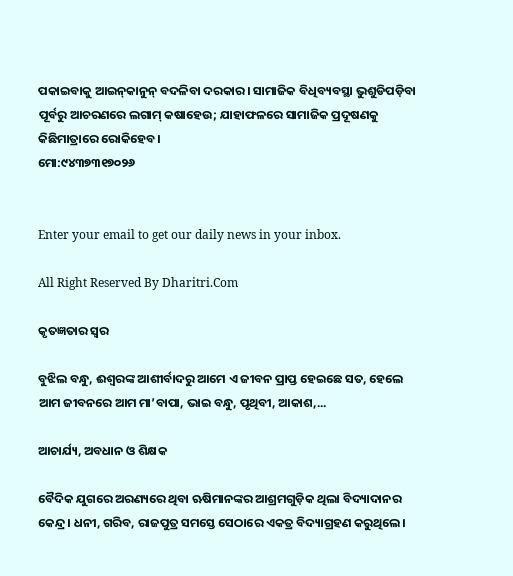ପକାଇବାକୁ ଆଇନ୍‌କାନୁନ୍‌ ବଦଳିବା ଦରକାର। ସାମାଜିକ ବିଧିବ୍ୟବସ୍ଥା ଭୁଶୁଡିପଡ଼ିବା ପୂର୍ବରୁ ଆଚରଣରେ ଲଗାମ୍‌ କଷାହେଉ; ଯାହାଫଳରେ ସାମାଜିକ ପ୍ରଦୂଷଣକୁ କିଛିମାତ୍ରାରେ ରୋକିହେବ।
ମୋ:୯୪୩୭୩୧୭୦୨୬


Enter your email to get our daily news in your inbox.

All Right Reserved By Dharitri.Com

କୃତଜ୍ଞତାର ସ୍ବର

ବୁଝିଲ ବନ୍ଧୁ, ଈଶ୍ବରଙ୍କ ଆଶୀର୍ବାଦରୁ ଆମେ ଏ ଜୀବନ ପ୍ରାପ୍ତ ହେଇଛେ ସତ, ହେଲେ ଆମ ଜୀବନରେ ଆମ ମା’ବାପା, ଭାଇ ବନ୍ଧୁ, ପୃଥିବୀ, ଆକାଶ,...

ଆଚାର୍ଯ୍ୟ, ଅବଧାନ ଓ ଶିକ୍ଷକ

ବୈଦିକ ଯୁଗରେ ଅରଣ୍ୟରେ ଥିବା ଋଷିମାନଙ୍କର ଆଶ୍ରମଗୁଡ଼ିକ ଥିଲା ବିଦ୍ୟାଦାନର କେନ୍ଦ୍ର। ଧନୀ, ଗରିବ, ରାଜପୁତ୍ର ସମସ୍ତେ ସେଠାରେ ଏକତ୍ର ବିଦ୍ୟାଗ୍ରହଣ କରୁଥିଲେ।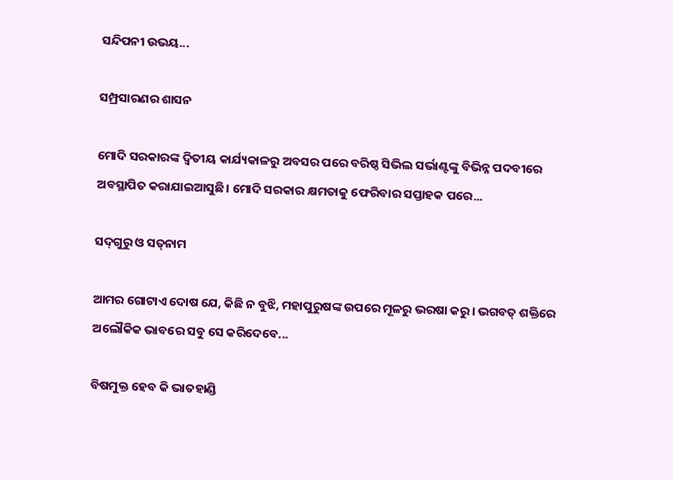ସନ୍ଦିପନୀ ଉଭୟ...

ସମ୍ପ୍ରସାରଣର ଶାସନ

ମୋଦି ସରକାରଙ୍କ ଦ୍ୱିତୀୟ କାର୍ଯ୍ୟକାଳରୁ ଅବସର ପରେ ବରିଷ୍ଠ ସିଭିଲ ସର୍ଭାଣ୍ଟଙ୍କୁ ବିଭିନ୍ନ ପଦବୀରେ ଅବସ୍ଥାପିତ କରାଯାଇଆସୁଛି। ମୋଦି ସରକାର କ୍ଷମତାକୁ ଫେରିବାର ସପ୍ତାହକ ପରେ...

ସଦ୍‌ଗୁରୁ ଓ ସତ୍‌ନାମ

ଆମର ଗୋଟାଏ ଦୋଷ ଯେ, କିଛି ନ ବୁଝି, ମହାପୁରୁଷଙ୍କ ଉପରେ ମୂଳରୁ ଭରଷା କରୁ। ଭଗବତ୍‌ ଶକ୍ତିରେ ଅଲୌକିକ ଭାବରେ ସବୁ ସେ କରିଦେବେ...

ବିଷମୁକ୍ତ ହେବ କି ଭାତହାଣ୍ଡି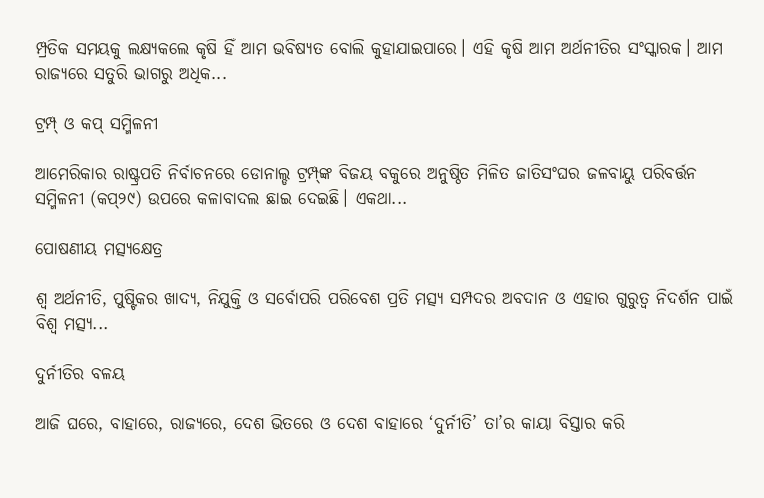ମ୍ପ୍ରତିକ ସମୟକୁ ଲକ୍ଷ୍ୟକଲେ କୃଷି ହିଁ ଆମ ଭବିଷ୍ୟତ ବୋଲି କୁହାଯାଇପାରେ। ଏହି କୃଷି ଆମ ଅର୍ଥନୀତିର ସଂସ୍କାରକ। ଆମ ରାଜ୍ୟରେ ସତୁରି ଭାଗରୁ ଅଧିକ...

ଟ୍ରମ୍ପ୍‌ ଓ କପ୍‌ ସମ୍ମିଳନୀ

ଆମେରିକାର ରାଷ୍ଟ୍ରପତି ନିର୍ବାଚନରେ ଡୋନାଲ୍ଡ ଟ୍ରମ୍ପ୍‌ଙ୍କ ବିଜୟ ବକୁରେ ଅନୁଷ୍ଠିତ ମିଳିତ ଜାତିସଂଘର ଜଳବାୟୁ ପରିବର୍ତ୍ତନ ସମ୍ମିଳନୀ (କପ୍‌୨୯) ଉପରେ କଳାବାଦଲ ଛାଇ ଦେଇଛି। ଏକଥା...

ପୋଷଣୀୟ ମତ୍ସ୍ୟକ୍ଷେତ୍ର

ଶ୍ୱ ଅର୍ଥନୀତି, ପୁଷ୍ଟିକର ଖାଦ୍ୟ, ନିଯୁକ୍ତି ଓ ସର୍ବୋପରି ପରିବେଶ ପ୍ରତି ମତ୍ସ୍ୟ ସମ୍ପଦର ଅବଦାନ ଓ ଏହାର ଗୁରୁତ୍ୱ ନିଦର୍ଶନ ପାଇଁ ବିଶ୍ୱ ମତ୍ସ୍ୟ...

ଦୁର୍ନୀତିର ବଳୟ

ଆଜି ଘରେ, ବାହାରେ, ରାଜ୍ୟରେ, ଦେଶ ଭିତରେ ଓ ଦେଶ ବାହାରେ ‘ଦୁର୍ନୀତି’ ତା’ର କାୟା ବିସ୍ତାର କରି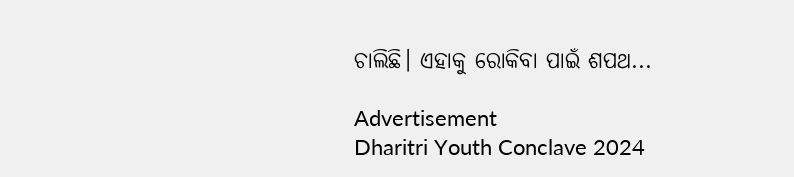ଚାଲିଛି। ଏହାକୁ ରୋକିବା ପାଇଁ ଶପଥ...

Advertisement
Dharitri Youth Conclave 2024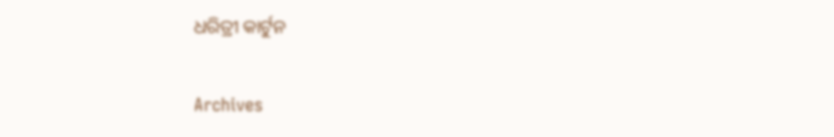ଧରିତ୍ରୀ କାର୍ଟୁନ

Archives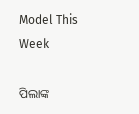Model This Week

ପିଲାଙ୍କ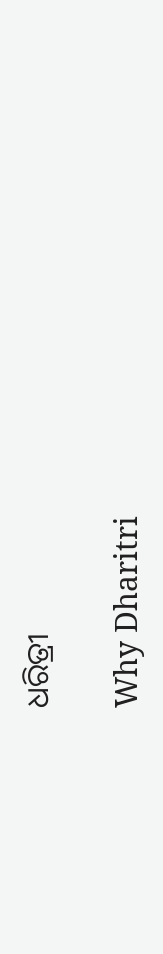ଧରିତ୍ରୀ

Why Dharitri